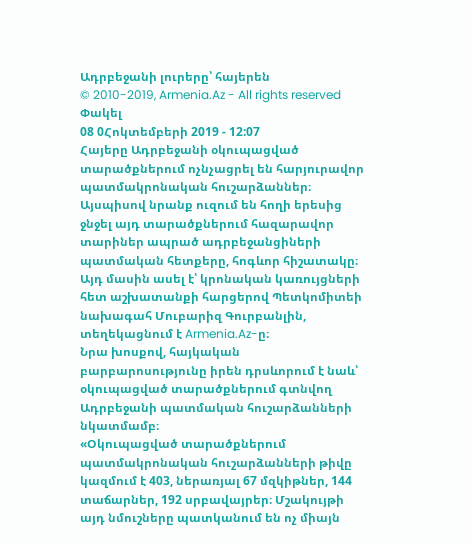Ադրբեջանի լուրերը՝ հայերեն
© 2010-2019, Armenia.Az - All rights reserved
Փակել
08 0Հոկտեմբերի 2019 - 12:07
Հայերը Ադրբեջանի օկուպացված տարածքներում ոչնչացրել են հարյուրավոր պատմակրոնական հուշարձաններ։ Այսպիսով նրանք ուզում են հողի երեսից ջնջել այդ տարածքներում հազարավոր տարիներ ապրած ադրբեջանցիների պատմական հետքերը, հոգևոր հիշատակը։
Այդ մասին ասել է՝ կրոնական կառույցների հետ աշխատանքի հարցերով Պետկոմիտեի նախագահ Մուբարիզ Գուրբանլին, տեղեկացնում է Armenia.Az-ը։
Նրա խոսքով, հայկական բարբարոսությունը իրեն դրսևորում է նաև՝ օկուպացված տարածքներում գտնվող Ադրբեջանի պատմական հուշարձանների նկատմամբ։
«Օկուպացված տարածքներում պատմակրոնական հուշարձանների թիվը կազմում է 403, ներառյալ 67 մզկիթներ, 144 տաճարներ, 192 սրբավայրեր։ Մշակույթի այդ նմուշները պատկանում են ոչ միայն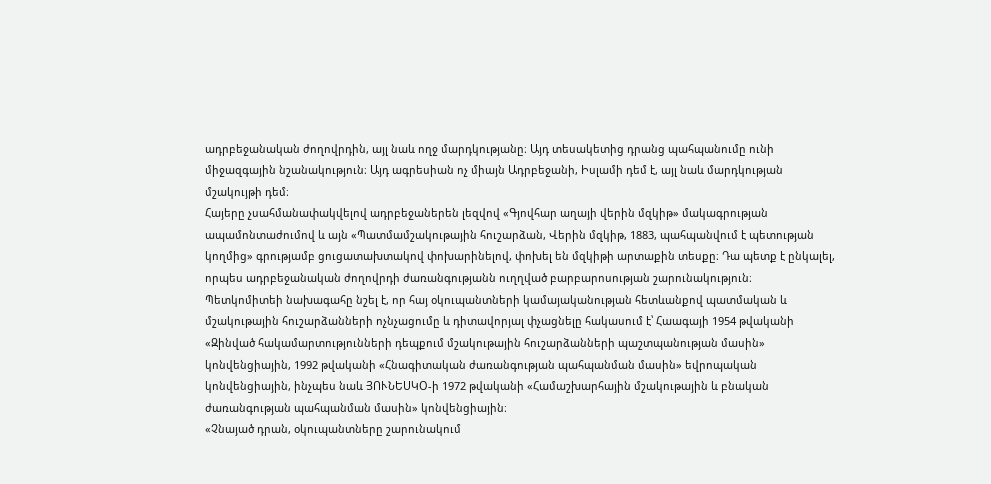ադրբեջանական ժողովրդին, այլ նաև ողջ մարդկությանը։ Այդ տեսակետից դրանց պահպանումը ունի միջազգային նշանակություն։ Այդ ագրեսիան ոչ միայն Ադրբեջանի, Իսլամի դեմ է, այլ նաև մարդկության մշակույթի դեմ։
Հայերը չսահմանափակվելով ադրբեջաներեն լեզվով «Գյովհար աղայի վերին մզկիթ» մակագրության ապամոնտաժումով և այն «Պատմամշակութային հուշարձան, Վերին մզկիթ, 1883, պահպանվում է պետության կողմից» գրությամբ ցուցատախտակով փոխարինելով, փոխել են մզկիթի արտաքին տեսքը։ Դա պետք է ընկալել, որպես ադրբեջանական ժողովրդի ժառանգությանն ուղղված բարբարոսության շարունակություն։
Պետկոմիտեի նախագահը նշել է, որ հայ օկուպանտների կամայականության հետևանքով պատմական և մշակութային հուշարձանների ոչնչացումը և դիտավորյալ փչացնելը հակասում է՝ Հաագայի 1954 թվականի «Զինված հակամարտությունների դեպքում մշակութային հուշարձանների պաշտպանության մասին» կոնվենցիային, 1992 թվականի «Հնագիտական ժառանգության պահպանման մասին» եվրոպական կոնվենցիային, ինչպես նաև ՅՈՒՆԵՍԿՕ-ի 1972 թվականի «Համաշխարհային մշակութային և բնական ժառանգության պահպանման մասին» կոնվենցիային։
«Չնայած դրան, օկուպանտները շարունակում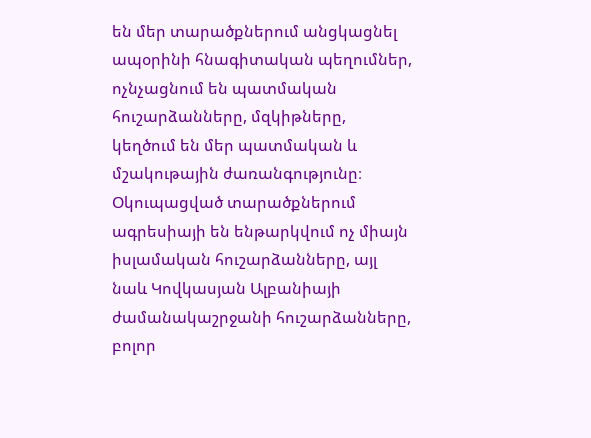են մեր տարածքներում անցկացնել ապօրինի հնագիտական պեղումներ, ոչնչացնում են պատմական հուշարձանները, մզկիթները, կեղծում են մեր պատմական և մշակութային ժառանգությունը։ Օկուպացված տարածքներում ագրեսիայի են ենթարկվում ոչ միայն իսլամական հուշարձանները, այլ նաև Կովկասյան Ալբանիայի ժամանակաշրջանի հուշարձանները, բոլոր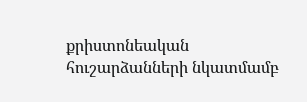քրիստոնեական հուշարձանների նկատմամբ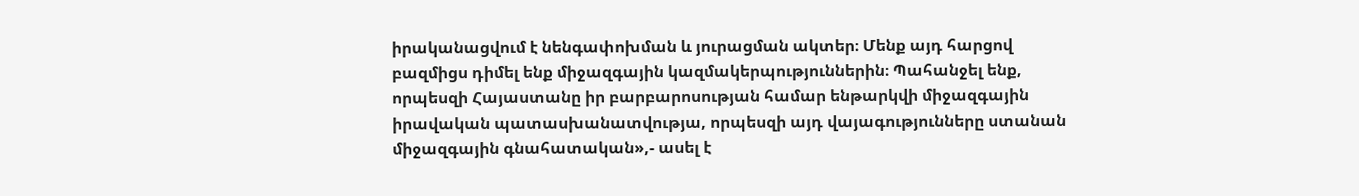իրականացվում է նենգափոխման և յուրացման ակտեր։ Մենք այդ հարցով բազմիցս դիմել ենք միջազգային կազմակերպություններին։ Պահանջել ենք, որպեսզի Հայաստանը իր բարբարոսության համար ենթարկվի միջազգային իրավական պատասխանատվությա, որպեսզի այդ վայագությունները ստանան միջազգային գնահատական»,- ասել է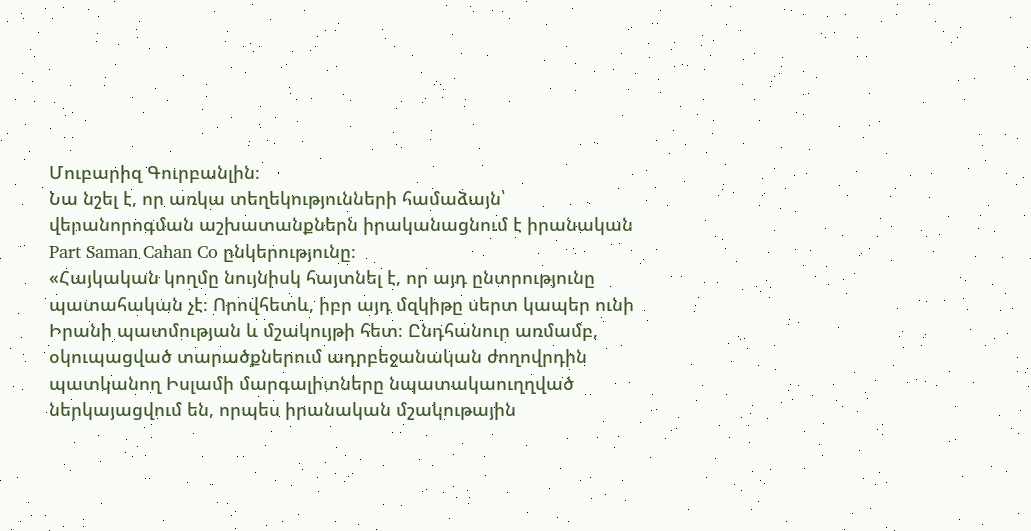Մուբարիզ Գուրբանլին։
Նա նշել է, որ առկա տեղեկությունների համաձայն՝ վերանորոգման աշխատանքներն իրականացնում է իրանական Part Saman Cahan Co ընկերությունը։
«Հայկական կողմը նույնիսկ հայտնել է, որ այդ ընտրությունը պատահական չէ։ Որովհետև, իբր այդ մզկիթը սերտ կապեր ունի Իրանի պատմության և մշակույթի հետ։ Ընդհանուր առմամբ, օկուպացված տարածքներում ադրբեջանական ժողովրդին պատկանող Իսլամի մարգալիտները նպատակաուղղված ներկայացվում են, որպես իրանական մշակութային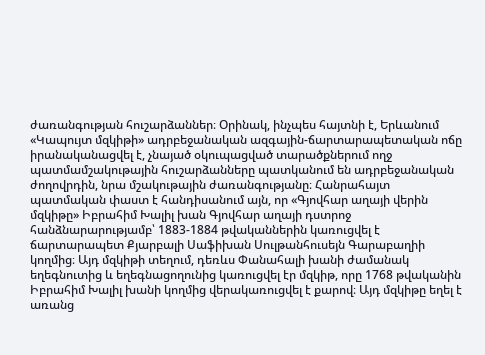ժառանգության հուշարձաններ։ Օրինակ, ինչպես հայտնի է, Երևանում «Կապույտ մզկիթի» ադրբեջանական ազգային-ճարտարապետական ոճը իրանականացվել է, չնայած օկուպացված տարածքներում ողջ պատմամշակութային հուշարձանները պատկանում են ադրբեջանական ժողովրդին, նրա մշակութային ժառանգությանը։ Հանրահայտ պատմական փաստ է հանդիսանում այն, որ «Գյովհար աղայի վերին մզկիթը» Իբրահիմ Խալիլ խան Գյովհար աղայի դստրոջ հանձնարարությամբ՝ 1883-1884 թվականներին կառուցվել է ճարտարապետ Քյարբալի Սաֆիխան Սուլթանհուսեյն Գարաբաղիի կողմից։ Այդ մզկիթի տեղում, դեռևս Փանահալի խանի ժամանակ եղեգնուտից և եղեգնացողունից կառուցվել էր մզկիթ, որը 1768 թվականին Իբրահիմ Խալիլ խանի կողմից վերակառուցվել է քարով։ Այդ մզկիթը եղել է առանց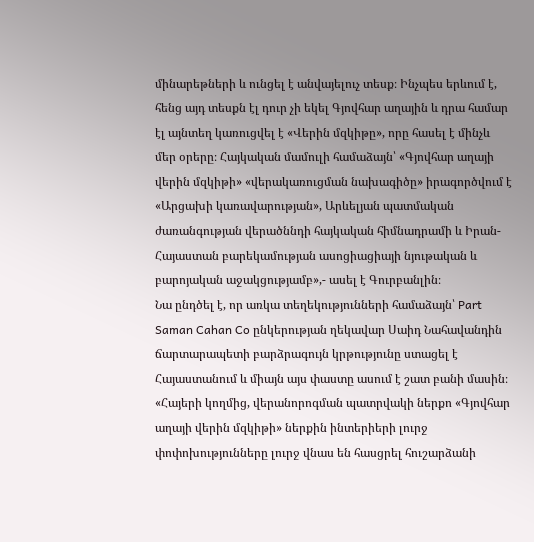մինարեթների և ունցել է անվայելուչ տեսք։ Ինչպես երևում է, հենց այդ տեսքն էլ դուր չի եկել Գյովհար աղային և դրա համար էլ այնտեղ կառուցվել է «Վերին մզկիթը», որը հասել է մինչև մեր օրերը։ Հայկական մամուլի համաձայն՝ «Գյովհար աղայի վերին մզկիթի» «վերակառուցման նախագիծը» իրագործվում է «Արցախի կառավարության», Արևելյան պատմական ժառանգության վերածննդի հայկական հիմնադրամի և Իրան-Հայաստան բարեկամության ասոցիացիայի նյութական և բարոյական աջակցությամբ»,- ասել է Գուրբանլին։
Նա ընդծել է, որ առկա տեղեկությունների համաձայն՝ Part Saman Cahan Co ընկերության ղեկավար Սաիդ Նահավանդին ճարտարապետի բարձրագույն կրթությունը ստացել է Հայաստանում և միայն այս փաստը ասում է շատ բանի մասին։
«Հայերի կողմից, վերանորոգման պատրվակի ներքո «Գյովհար աղայի վերին մզկիթի» ներքին ինտերիերի լուրջ փոփոխությունները լուրջ վնաս են հասցրել հուշարձանի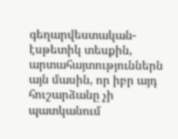գեղարվեստական-էսթետիկ տեսքին, արտահայտություններն այն մասին, որ իբր այդ հուշարձանը չի պատկանում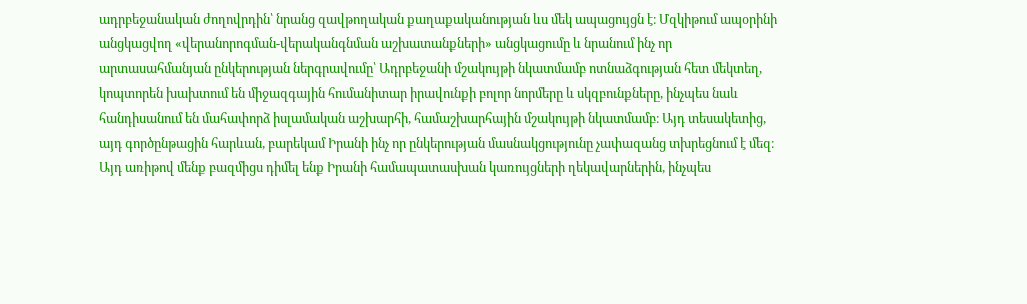ադրբեջանական ժողովրդին՝ նրանց զավթողական քաղաքականության ևս մեկ ապացույցն է։ Մզկիթում ապօրինի անցկացվող «վերանորոգման-վերականգնման աշխատանքների» անցկացումը և նրանում ինչ որ արտասահմանյան ընկերության ներգրավումը՝ Ադրբեջանի մշակույթի նկատմամբ ոտնաձգության հետ մեկտեղ, կոպտորեն խախտում են միջազգային հումանիտար իրավունքի բոլոր նորմերը և սկզբունքները, ինչպես նաև հանդիսանում են մահափորձ իսլամական աշխարհի, համաշխարհային մշակույթի նկատմամբ։ Այդ տեսակետից, այդ գործընթացին հարևան, բարեկամ Իրանի ինչ որ ընկերության մասնակցությունը չափազանց տխրեցնում է մեզ։ Այդ առիթով մենք բազմիցս դիմել ենք Իրանի համապատասխան կառույցների ղեկավարներին, ինչպես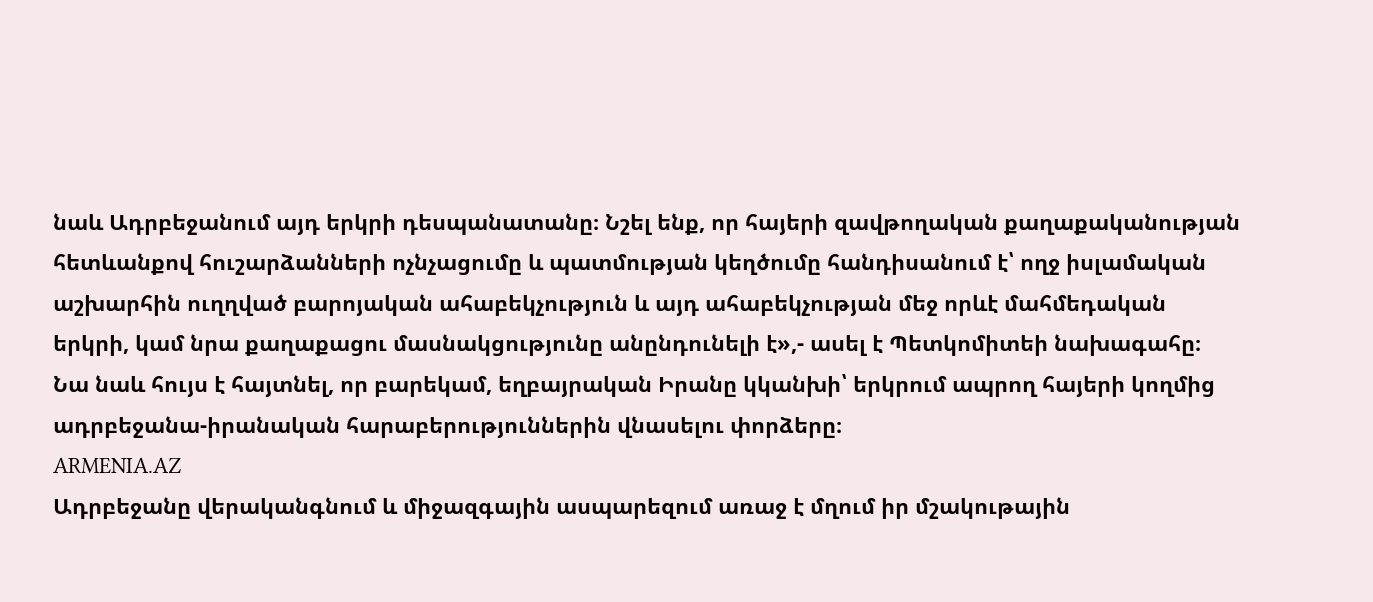նաև Ադրբեջանում այդ երկրի դեսպանատանը։ Նշել ենք, որ հայերի զավթողական քաղաքականության հետևանքով հուշարձանների ոչնչացումը և պատմության կեղծումը հանդիսանում է՝ ողջ իսլամական աշխարհին ուղղված բարոյական ահաբեկչություն և այդ ահաբեկչության մեջ որևէ մահմեդական երկրի, կամ նրա քաղաքացու մասնակցությունը անընդունելի է»,- ասել է Պետկոմիտեի նախագահը։
Նա նաև հույս է հայտնել, որ բարեկամ, եղբայրական Իրանը կկանխի՝ երկրում ապրող հայերի կողմից ադրբեջանա-իրանական հարաբերություններին վնասելու փորձերը։
ARMENIA.AZ
Ադրբեջանը վերականգնում և միջազգային ասպարեզում առաջ է մղում իր մշակութային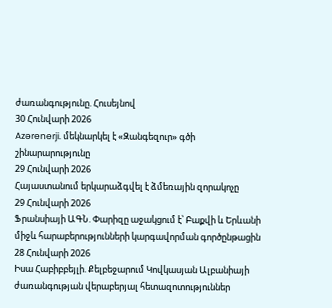ժառանգությունը. Հուսեյնով
30 Հունվարի 2026
Azərenerji. մեկնարկել է «Զանգեզուր» գծի շինարարությունը
29 Հունվարի 2026
Հայաստանում երկարաձգվել է ձմեռային զորակոչը
29 Հունվարի 2026
Ֆրանսիայի ԱԳՆ. Փարիզը աջակցում է՝ Բաքվի և Երևանի միջև հարաբերությունների կարգավորման գործընթացին
28 Հունվարի 2026
Իսա Հաբիբբեյլի. Քելբեջարում Կովկասյան Ալբանիայի ժառանգության վերաբերյալ հետազոտություններ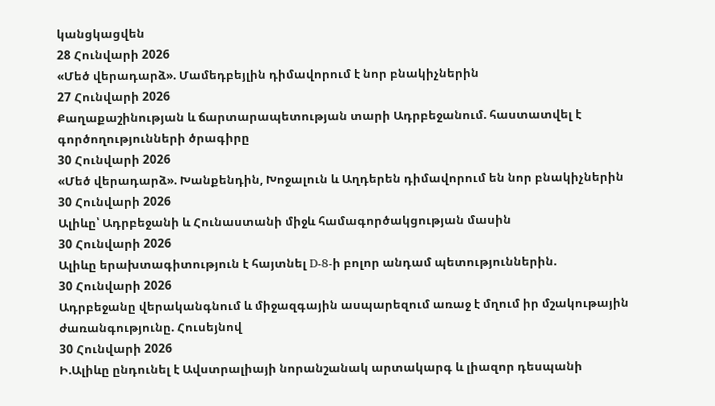կանցկացվեն
28 Հունվարի 2026
«Մեծ վերադարձ». Մամեդբեյլին դիմավորում է նոր բնակիչներին
27 Հունվարի 2026
Քաղաքաշինության և ճարտարապետության տարի Ադրբեջանում. հաստատվել է գործողությունների ծրագիրը
30 Հունվարի 2026
«Մեծ վերադարձ». Խանքենդին, Խոջալուն և Աղդերեն դիմավորում են նոր բնակիչներին
30 Հունվարի 2026
Ալիևը՝ Ադրբեջանի և Հունաստանի միջև համագործակցության մասին
30 Հունվարի 2026
Ալիևը երախտագիտություն է հայտնել D-8-ի բոլոր անդամ պետություններին.
30 Հունվարի 2026
Ադրբեջանը վերականգնում և միջազգային ասպարեզում առաջ է մղում իր մշակութային ժառանգությունը. Հուսեյնով
30 Հունվարի 2026
Ի.Ալիևը ընդունել է Ավստրալիայի նորանշանակ արտակարգ և լիազոր դեսպանի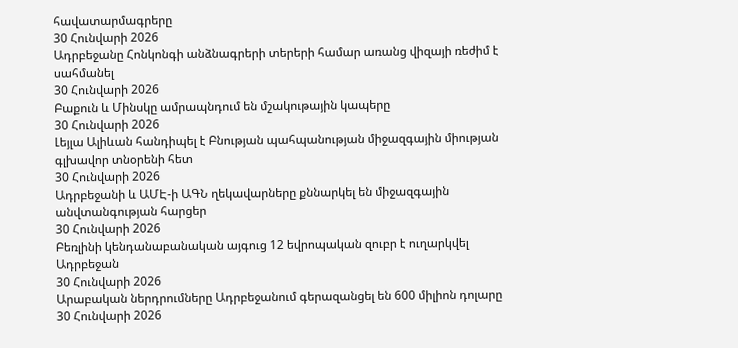հավատարմագրերը
30 Հունվարի 2026
Ադրբեջանը Հոնկոնգի անձնագրերի տերերի համար առանց վիզայի ռեժիմ է սահմանել
30 Հունվարի 2026
Բաքուն և Մինսկը ամրապնդում են մշակութային կապերը
30 Հունվարի 2026
Լեյլա Ալիևան հանդիպել է Բնության պահպանության միջազգային միության գլխավոր տնօրենի հետ
30 Հունվարի 2026
Ադրբեջանի և ԱՄԷ-ի ԱԳՆ ղեկավարները քննարկել են միջազգային անվտանգության հարցեր
30 Հունվարի 2026
Բեռլինի կենդանաբանական այգուց 12 եվրոպական զուբր է ուղարկվել Ադրբեջան
30 Հունվարի 2026
Արաբական ներդրումները Ադրբեջանում գերազանցել են 600 միլիոն դոլարը
30 Հունվարի 2026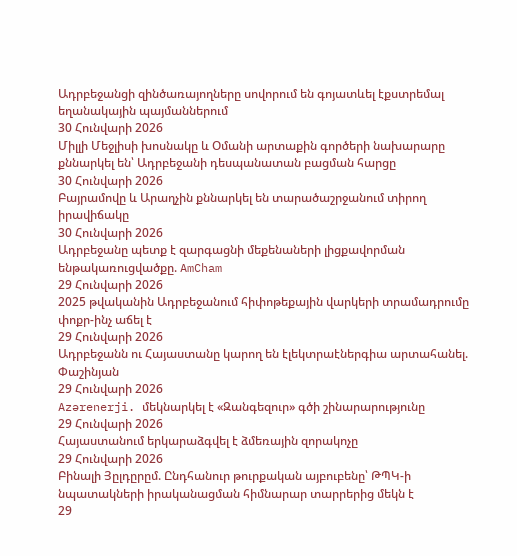Ադրբեջանցի զինծառայողները սովորում են գոյատևել էքստրեմալ եղանակային պայմաններում
30 Հունվարի 2026
Միլլի Մեջլիսի խոսնակը և Օմանի արտաքին գործերի նախարարը քննարկել են՝ Ադրբեջանի դեսպանատան բացման հարցը
30 Հունվարի 2026
Բայրամովը և Արաղչին քննարկել են տարածաշրջանում տիրող իրավիճակը
30 Հունվարի 2026
Ադրբեջանը պետք է զարգացնի մեքենաների լիցքավորման ենթակառուցվածքը. AmCham
29 Հունվարի 2026
2025 թվականին Ադրբեջանում հիփոթեքային վարկերի տրամադրումը փոքր-ինչ աճել է
29 Հունվարի 2026
Ադրբեջանն ու Հայաստանը կարող են էլեկտրաէներգիա արտահանել. Փաշինյան
29 Հունվարի 2026
Azərenerji. մեկնարկել է «Զանգեզուր» գծի շինարարությունը
29 Հունվարի 2026
Հայաստանում երկարաձգվել է ձմեռային զորակոչը
29 Հունվարի 2026
Բինալի Յըլդըրըմ. Ընդհանուր թուրքական այբուբենը՝ ԹՊԿ-ի նպատակների իրականացման հիմնարար տարրերից մեկն է
29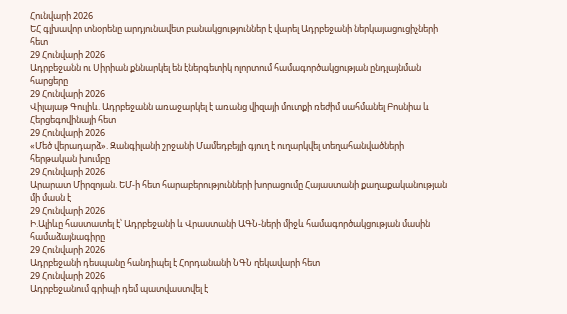Հունվարի 2026
ԵՀ գլխավոր տնօրենը արդյունավետ բանակցություններ է վարել Ադրբեջանի ներկայացուցիչների հետ
29 Հունվարի 2026
Ադրբեջանն ու Սիրիան քննարկել են էներգետիկ ոլորտում համագործակցության ընդլայնման հարցերը
29 Հունվարի 2026
Վիլայաթ Գուլիև. Ադրբեջանն առաջարկել է առանց վիզայի մուտքի ռեժիմ սահմանել Բոսնիա և Հերցեգովինայի հետ
29 Հունվարի 2026
«Մեծ վերադարձ». Զանգիլանի շրջանի Մամեդբեյլի գյուղ է ուղարկվել տեղահանվածների հերթական խումբը
29 Հունվարի 2026
Արարատ Միրզոյան. ԵՄ-ի հետ հարաբերությունների խորացումը Հայաստանի քաղաքականության մի մասն է
29 Հունվարի 2026
Ի.Ալիևը հաստատել է՝ Ադրբեջանի և Վրաստանի ԱԳՆ-ների միջև համագործակցության մասին համաձայնագիրը
29 Հունվարի 2026
Ադրբեջանի դեսպանը հանդիպել է Հորդանանի ՆԳՆ ղեկավարի հետ
29 Հունվարի 2026
Ադրբեջանում գրիպի դեմ պատվաստվել է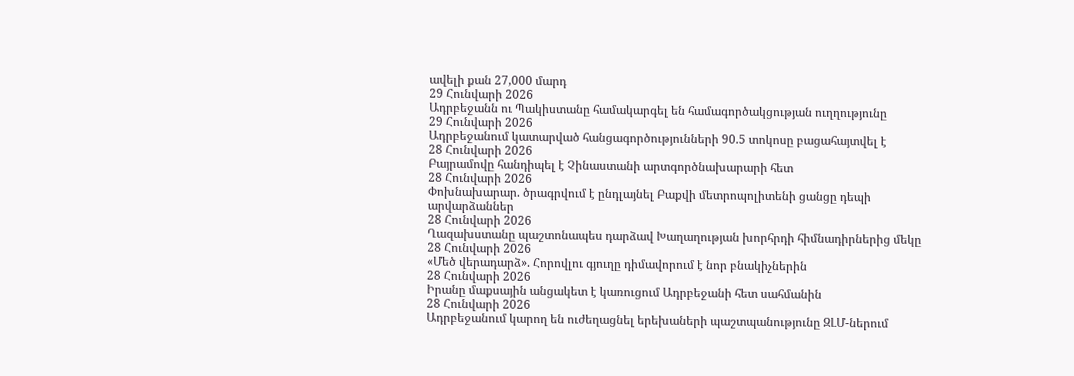ավելի քան 27,000 մարդ
29 Հունվարի 2026
Ադրբեջանն ու Պակիստանը համակարգել են համագործակցության ուղղությունը
29 Հունվարի 2026
Ադրբեջանում կատարված հանցագործությունների 90.5 տոկոսը բացահայտվել է
28 Հունվարի 2026
Բայրամովը հանդիպել է Չինաստանի արտգործնախարարի հետ
28 Հունվարի 2026
Փոխնախարար. ծրագրվում է ընդլայնել Բաքվի մետրոպոլիտենի ցանցը դեպի արվարձաններ
28 Հունվարի 2026
Ղազախստանը պաշտոնապես դարձավ Խաղաղության խորհրդի հիմնադիրներից մեկը
28 Հունվարի 2026
«Մեծ վերադարձ». Հորովլու գյուղը դիմավորում է նոր բնակիչներին
28 Հունվարի 2026
Իրանը մաքսային անցակետ է կառուցում Ադրբեջանի հետ սահմանին
28 Հունվարի 2026
Ադրբեջանում կարող են ուժեղացնել երեխաների պաշտպանությունը ԶԼՄ-ներում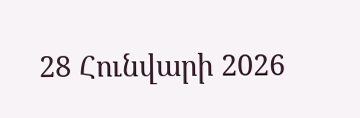28 Հունվարի 2026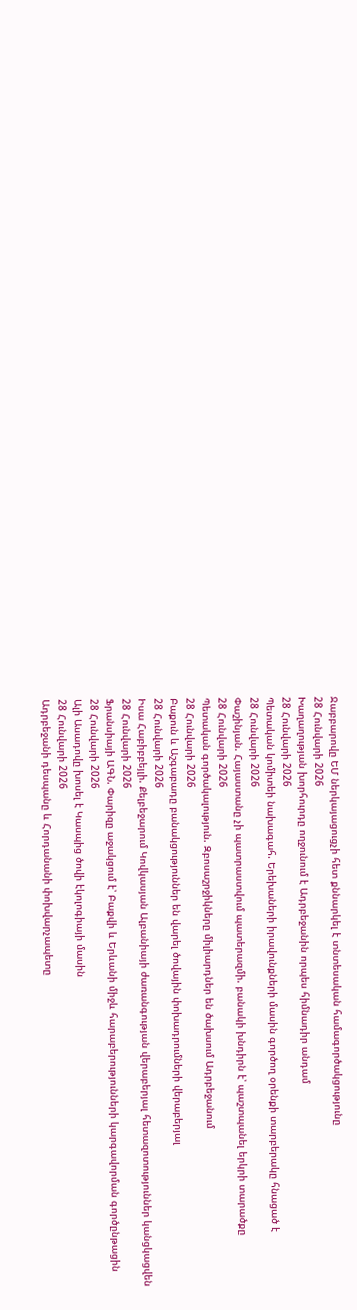Ջաբբարովը ԵՄ ներկայացուցչի հետ քննարկել է տնտեսական համագործակցությունը
28 Հունվարի 2026
Խաղաղության խորհուրդը ողջունում է Ադրբեջանին որպես հիմնադիր անդամ
28 Հունվարի 2026
Պետական կոմիտեի նախագահ. Երեխաների իրավունքների մասին գործող օրենքի տարբերակը հնացած է
28 Հունվարի 2026
Փաշինյան. Հայաստանը չի պատրաստվում պատերազմի. բանակի խնդիրն է՝ պաշտպանել երկրի տարածքը
28 Հունվարի 2026
Պետական գործակալություն. Զբոսաշրջիկները միլիարդներ են ծախսում Ադրբեջանում
28 Հունվարի 2026
Բաքուն և Աշգաբադը բանակցություններ են վարել ծովային փոխադրումների վերաբերյալ
28 Հունվարի 2026
Իսա Հաբիբբեյլի. Քելբեջարում Կովկասյան Ալբանիայի ժառանգության վերաբերյալ հետազոտություններ կանցկացվեն
28 Հունվարի 2026
Ֆրանսիայի ԱԳՆ. Փարիզը աջակցում է՝ Բաքվի և Երևանի միջև հարաբերությունների կարգավորման գործընթացին
28 Հունվարի 2026
Ալի Ասադովը խոսել է Կասպից ծովի էկոլոգիայի մասին
28 Հունվարի 2026
Ադրբեջանի դեսպանը և Հորդանանի փոխվարչապետը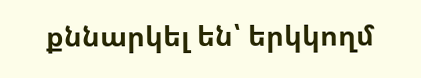քննարկել են՝ երկկողմ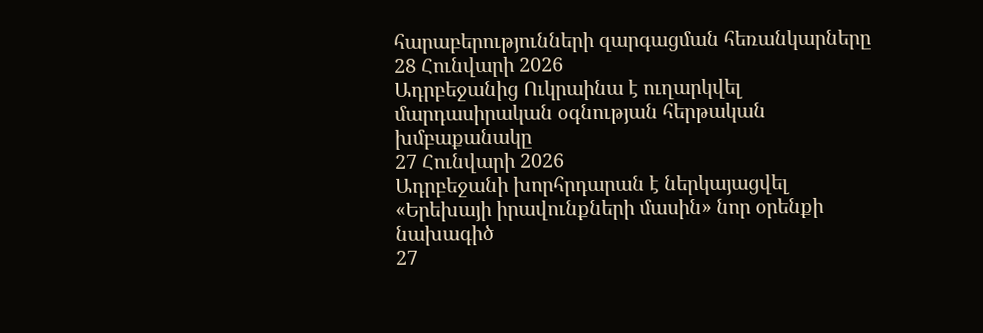հարաբերությունների զարգացման հեռանկարները
28 Հունվարի 2026
Ադրբեջանից Ուկրաինա է ուղարկվել մարդասիրական օգնության հերթական խմբաքանակը
27 Հունվարի 2026
Ադրբեջանի խորհրդարան է ներկայացվել «Երեխայի իրավունքների մասին» նոր օրենքի նախագիծ
27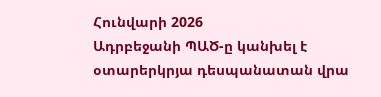Հունվարի 2026
Ադրբեջանի ՊԱԾ-ը կանխել է օտարերկրյա դեսպանատան վրա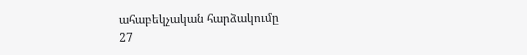ահաբեկչական հարձակումը
27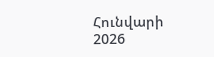Հունվարի 2026